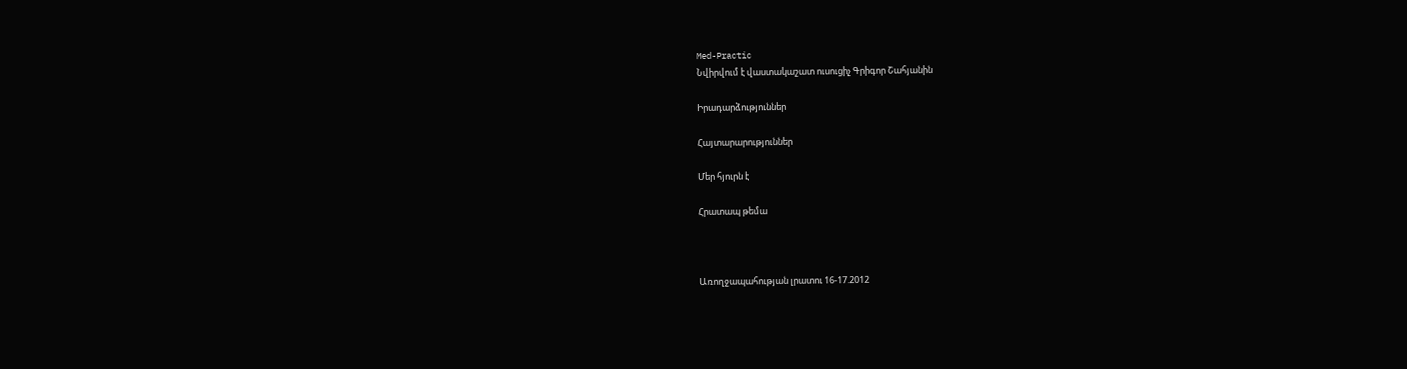Med-Practic
Նվիրվում է վաստակաշատ ուսուցիչ Գրիգոր Շահյանին

Իրադարձություններ

Հայտարարություններ

Մեր հյուրն է

Հրատապ թեմա



Առողջապահության լրատու 16-17.2012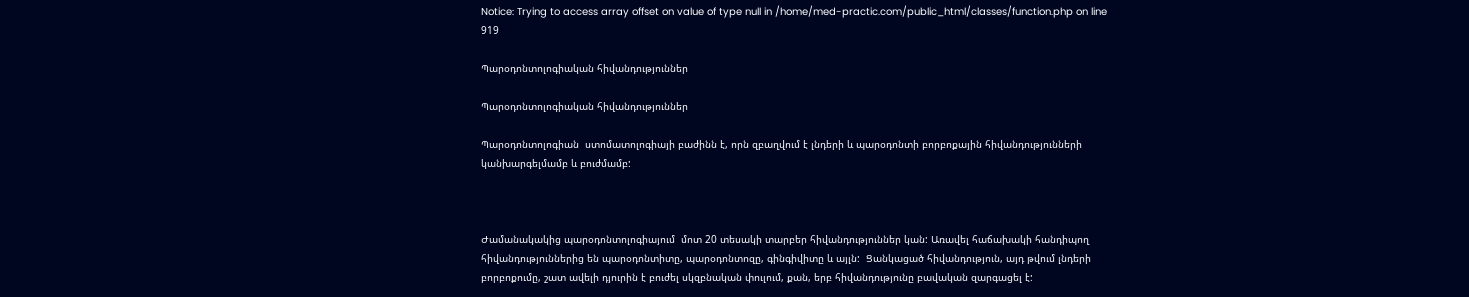Notice: Trying to access array offset on value of type null in /home/med-practic.com/public_html/classes/function.php on line 919

Պարօդոնտոլոգիական հիվանդություններ

Պարօդոնտոլոգիական հիվանդություններ

Պարօդոնտոլոգիան  ստոմատոլոգիայի բաժինն է, որն զբաղվում է լնդերի և պարօդոնտի բորբոքային հիվանդությունների կանխարգելմամբ և բուժմամբ:



Ժամանակակից պարօդոնտոլոգիայում  մոտ 20 տեսակի տարբեր հիվանդություններ կան: Առավել հաճախակի հանդիպող հիվանդություններից են պարօդոնտիտը, պարօդոնտոզը, գինգիվիտը և այլն:  Ցանկացած հիվանդություն, այդ թվում լնդերի բորբոքումը, շատ ավելի դյուրին է բուժել սկզբնական փուլում, քան, երբ հիվանդությունը բավական զարգացել է: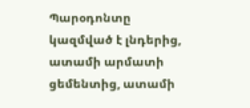Պարօդոնտը կազմված է լնդերից, ատամի արմատի ցեմենտից, ատամի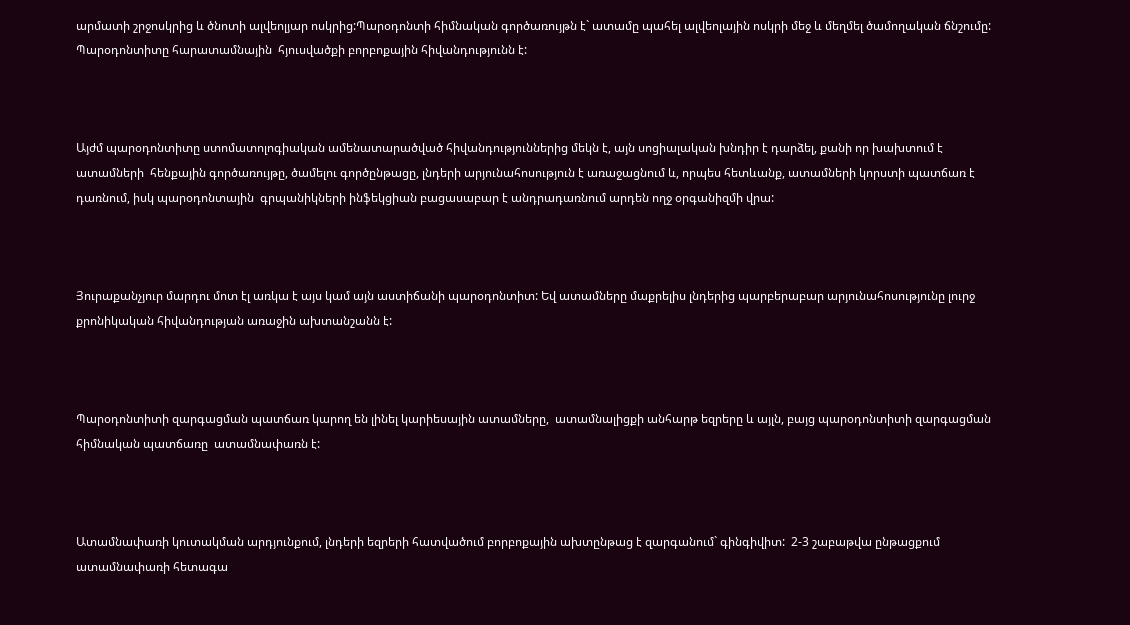արմատի շրջոսկրից և ծնոտի ալվեոլյար ոսկրից:Պարօդոնտի հիմնական գործառույթն է` ատամը պահել ալվեոլային ոսկրի մեջ և մեղմել ծամողական ճնշումը: Պարօդոնտիտը հարատամնային  հյուսվածքի բորբոքային հիվանդությունն է:



Այժմ պարօդոնտիտը ստոմատոլոգիական ամենատարածված հիվանդություններից մեկն է, այն սոցիալական խնդիր է դարձել, քանի որ խախտում է ատամների  հենքային գործառույթը, ծամելու գործընթացը, լնդերի արյունահոսություն է առաջացնում և, որպես հետևանք, ատամների կորստի պատճառ է դառնում, իսկ պարօդոնտային  գրպանիկների ինֆեկցիան բացասաբար է անդրադառնում արդեն ողջ օրգանիզմի վրա:



Յուրաքանչյուր մարդու մոտ էլ առկա է այս կամ այն աստիճանի պարօդոնտիտ: Եվ ատամները մաքրելիս լնդերից պարբերաբար արյունահոսությունը լուրջ քրոնիկական հիվանդության առաջին ախտանշանն է:



Պարօդոնտիտի զարգացման պատճառ կարող են լինել կարիեսային ատամները,  ատամնալիցքի անհարթ եզրերը և այլն, բայց պարօդոնտիտի զարգացման հիմնական պատճառը  ատամնափառն է:



Ատամնափառի կուտակման արդյունքում, լնդերի եզրերի հատվածում բորբոքային ախտընթաց է զարգանում` գինգիվիտ:  2-3 շաբաթվա ընթացքում ատամնափառի հետագա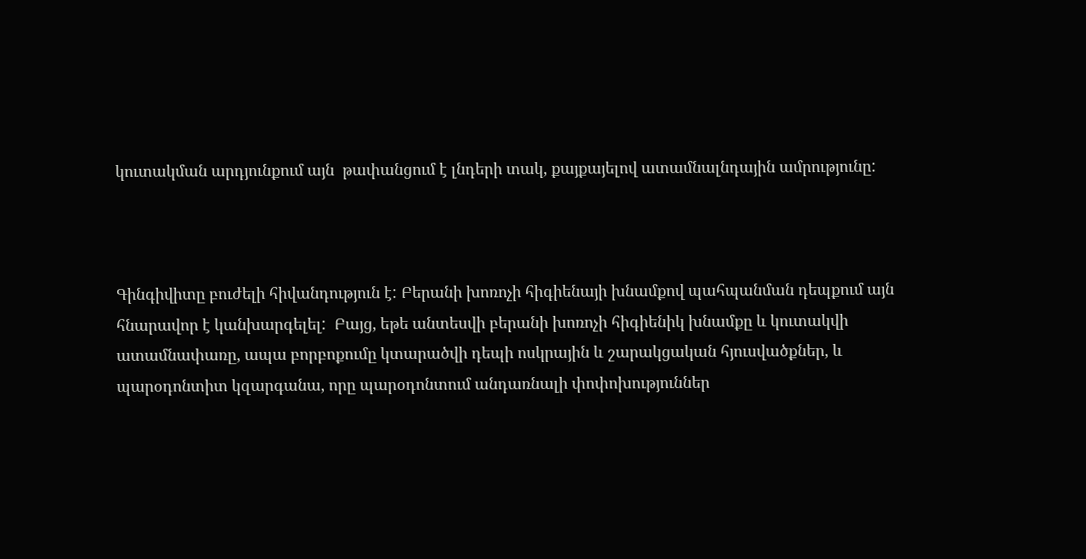կուտակման արդյունքում այն  թափանցում է լնդերի տակ, քայքայելով ատամնալնդային ամրությունը:



Գինգիվիտը բուժելի հիվանդություն է: Բերանի խոռոչի հիգիենայի խնամքով պահպանման դեպքում այն հնարավոր է կանխարգելել:  Բայց, եթե անտեսվի բերանի խոռոչի հիգիենիկ խնամքը և կուտակվի ատամնափառը, ապա բորբոքումը կտարածվի դեպի ոսկրային և շարակցական հյուսվածքներ, և պարօդոնտիտ կզարգանա, որը պարօդոնտում անդառնալի փոփոխություններ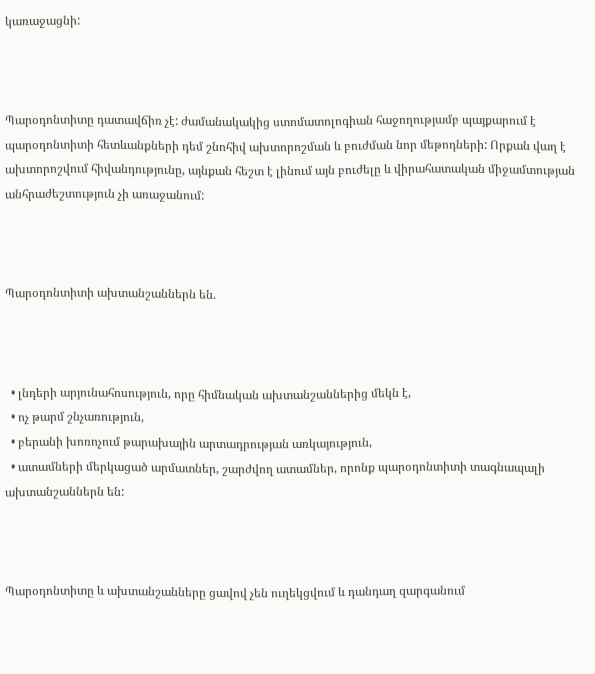կառաջացնի:



Պարօդոնտիտը դատավճիռ չէ: ժամանակակից ստոմատոլոգիան հաջողությամբ պայքարում է պարօդոնտիտի հետևանքների դեմ շնոհիվ ախտորոշման և բուժման նոր մեթոդների: Որքան վաղ է ախտորոշվում հիվանդությունը, այնքան հեշտ է լինում այն բուժելը և վիրահատական միջամտության անհրաժեշտություն չի առաջանում:



Պարօդոնտիտի ախտանշաններն են.



  • լնդերի արյունահոսություն, որը հիմնական ախտանշաններից մեկն է,
  • ոչ թարմ շնչառություն,
  • բերանի խոռոչում թարախային արտադրության առկայություն,
  • ատամների մերկացած արմատներ, շարժվող ատամներ, որոնք պարօդոնտիտի տագնապալի ախտանշաններն են:



Պարօդոնտիտը և ախտանշանները ցավով չեն ուղեկցվում և դանդաղ զարգանում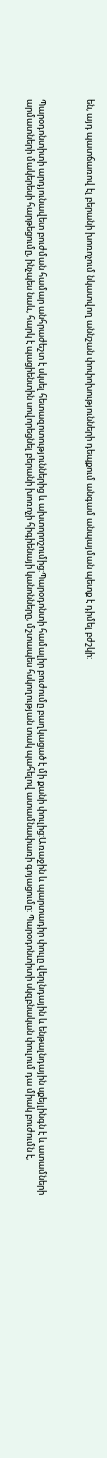են, այդ պատճառով էլ բերանի խոռոչում նկատվող աննշան փոփոխությունների դեպքում անգամ անպայման պետք է դիմել բժշկի:



Պարօդոնտիտի արդյունավետ բուժման համար անհրաժեշտ է սկսել հետազոտություններից և ախտորոշումից:Պարօդոնտի համալիր բուժումը բաղկացած է մի քանի փուլից:Առաջին և պարտադիր փուլը վերլնդային և ենթալնդային սքեյլինգն է և ատամների արմատների մակերեսի հարթեցումը, ինչպես նաև, հարկ է պացիենտին սովորեցնել բերանի խոռոչի հիգիենայի կանոնները, մշտապես հսկողության տակ պահելով ատամնափառի գոյացումը: Պարօդոնտիտի սկզբնական փուլում դա միակ բուժումն է,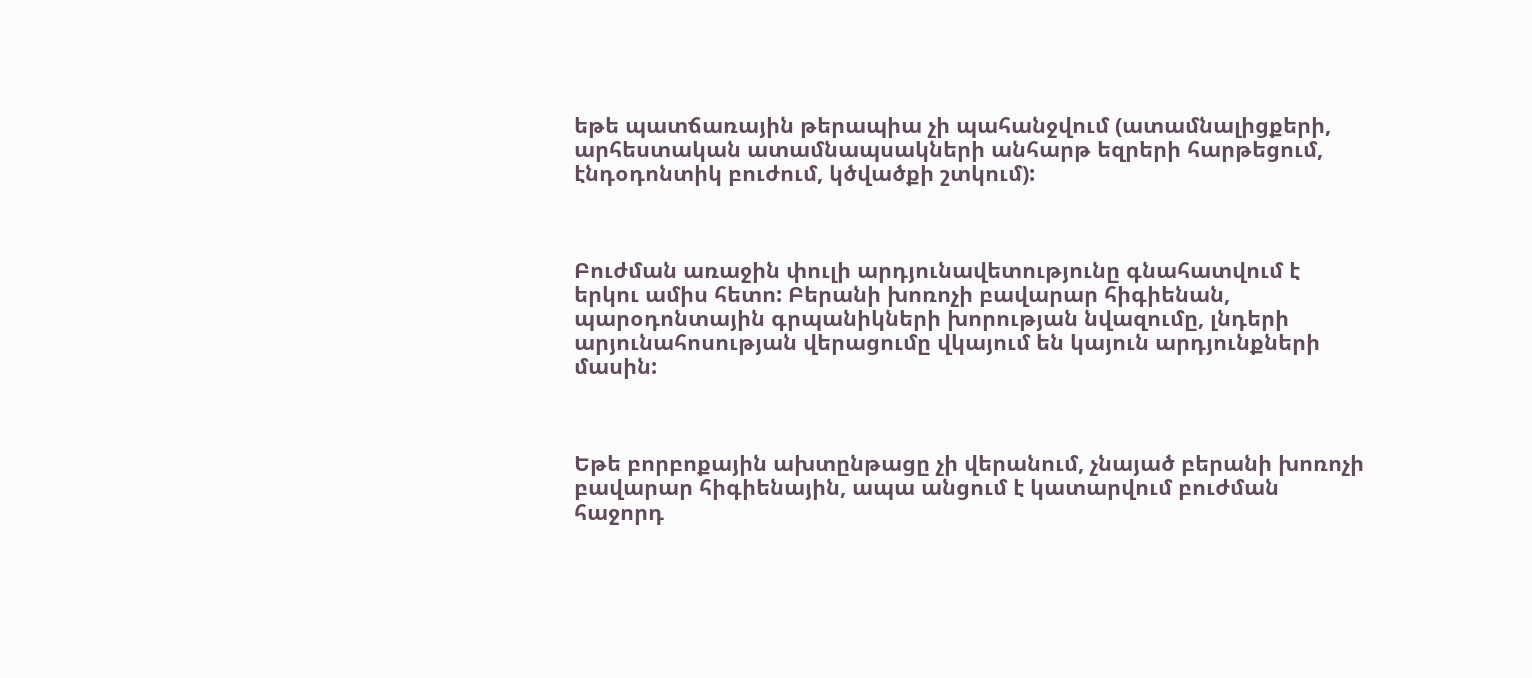եթե պատճառային թերապիա չի պահանջվում (ատամնալիցքերի, արհեստական ատամնապսակների անհարթ եզրերի հարթեցում, էնդօդոնտիկ բուժում, կծվածքի շտկում):



Բուժման առաջին փուլի արդյունավետությունը գնահատվում է երկու ամիս հետո: Բերանի խոռոչի բավարար հիգիենան, պարօդոնտային գրպանիկների խորության նվազումը, լնդերի արյունահոսության վերացումը վկայում են կայուն արդյունքների մասին:



Եթե բորբոքային ախտընթացը չի վերանում, չնայած բերանի խոռոչի բավարար հիգիենային, ապա անցում է կատարվում բուժման հաջորդ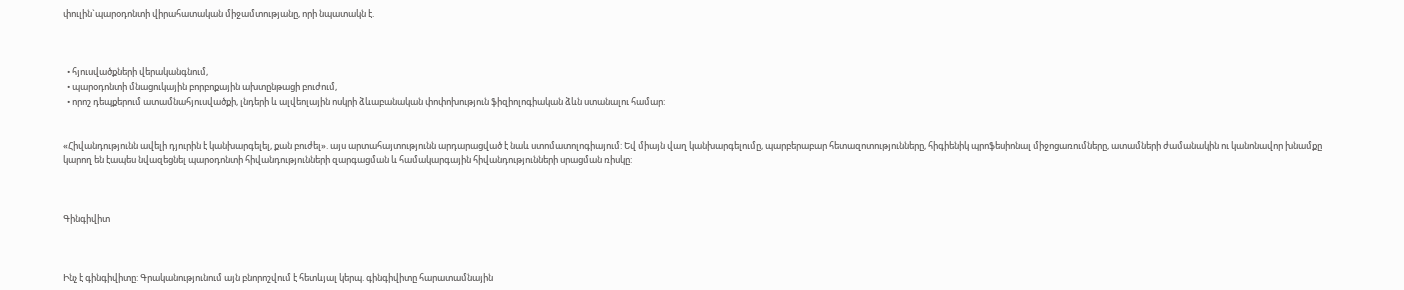փուլին`պարօդոնտի վիրահատական միջամտությանը, որի նպատակն է.



  • հյուսվածքների վերականգնում,
  • պարօդոնտի մնացուկային բորբոքային ախտընթացի բուժում,
  • որոշ դեպքերում ատամնահյուսվածքի, լնդերի և ալվեոլային ոսկրի ձևաբանական փոփոխություն ֆիզիոլոգիական ձևն ստանալու համար:


«Հիվանդությունն ավելի դյուրին է կանխարգելել, քան բուժել». այս արտահայտությունն արդարացված է նաև ստոմատոլոգիայում: Եվ միայն վաղ կանխարգելումը, պարբերաբար հետազոտությունները, հիգիենիկ պրոֆեսիոնալ միջոցառումները, ատամների ժամանակին ու կանոնավոր խնամքը կարող են էապես նվազեցնել պարօդոնտի հիվանդությունների զարգացման և համակարգային հիվանդությունների սրացման ռիսկը:



Գինգիվիտ



Ինչ է գինգիվիտը: Գրականությունում այն բնորոշվում է հետևյալ կերպ. գինգիվիտը հարատամնային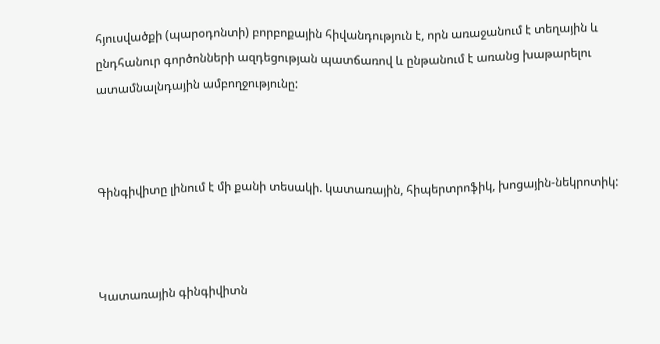հյուսվածքի (պարօդոնտի) բորբոքային հիվանդություն է, որն առաջանում է տեղային և ընդհանուր գործոնների ազդեցության պատճառով և ընթանում է առանց խաթարելու ատամնալնդային ամբողջությունը:



Գինգիվիտը լինում է մի քանի տեսակի. կատառային, հիպերտրոֆիկ, խոցային-նեկրոտիկ:



Կատառային գինգիվիտն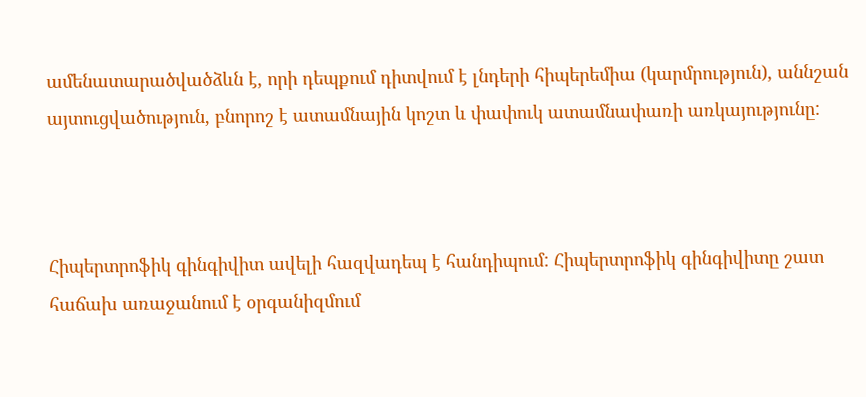ամենատարածվածձևն է, որի դեպքում դիտվում է լնդերի հիպերեմիա (կարմրություն), աննշան այտուցվածություն, բնորոշ է ատամնային կոշտ և փափուկ ատամնափառի առկայությունը:



Հիպերտրոֆիկ գինգիվիտ ավելի հազվադեպ է հանդիպում: Հիպերտրոֆիկ գինգիվիտը շատ հաճախ առաջանում է օրգանիզմում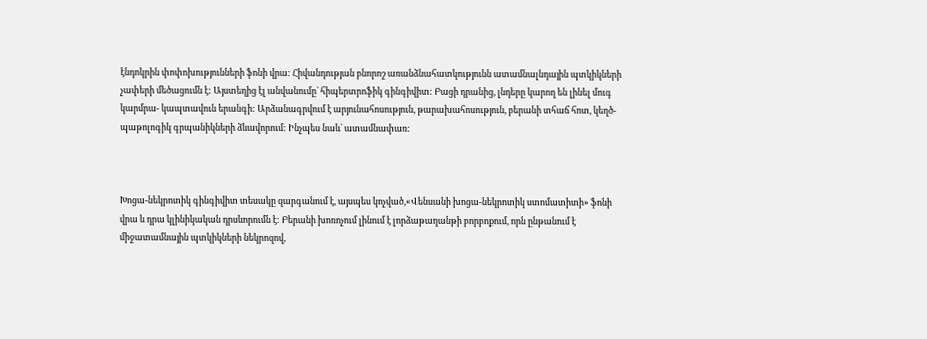էնդոկրին փոփոխությունների ֆոնի վրա: Հիվանդության բնորոշ առանձնահատկությունն ատամնալնդային պտկիկների չափերի մեծացումն է: Այստեղից էլ անվանումը` հիպերտրոֆիկ գինգիվիտ: Բացի դրանից, լնդերը կարող են լինել մուգ կարմրա- կապտավուն երանգի: Արձանագրվում է արյունահոսություն, թարախահոսություն, բերանի տհաճ հոտ, կեղծ-պաթոլոգիկ գրպանիկների ձևավորում: Ինչպես նաև` ատամնափառ:



Խոցա-նեկրոտիկ գինգիվիտ տեսակը զարգանում է, այսպես կոչված,«Վենսանի խոցա-նեկրոտիկ ստոմատիտի» ֆոնի վրա և դրա կլինիկական դրսևորումն է: Բերանի խոռոչում լինում է լորձաթաղանթի բորբոքում, որն ընթանում է միջատամնային պտկիկների նեկրոզով,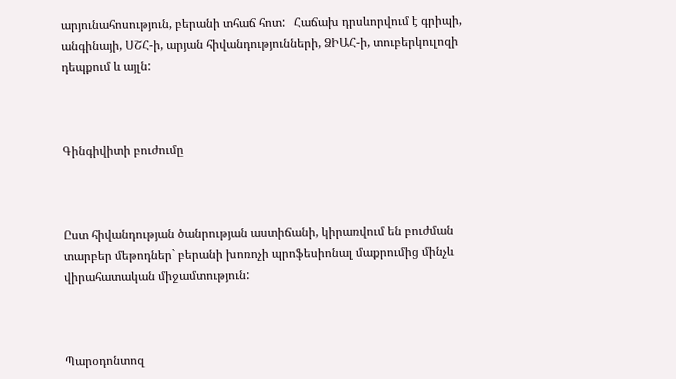արյունահոսություն, բերանի տհաճ հոտ:   Հաճախ դրսևորվում է գրիպի, անգինայի, ՍՇՀ-ի, արյան հիվանդությունների, ՁԻԱՀ-ի, տուբերկուլոզի դեպքում և այլն:



Գինգիվիտի բուժումը



Ըստ հիվանդության ծանրության աստիճանի, կիրառվում են բուժման տարբեր մեթոդներ` բերանի խոռոչի պրոֆեսիոնալ մաքրումից մինչև վիրահատական միջամտություն:



Պարօդոնտոզ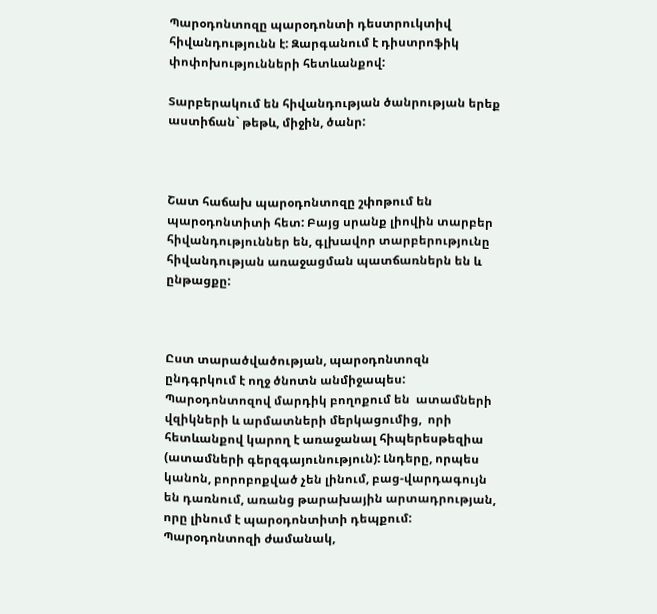Պարօդոնտոզը պարօդոնտի դեստրուկտիվ հիվանդությունն է: Զարգանում է դիստրոֆիկ փոփոխությունների հետևանքով:

Տարբերակում են հիվանդության ծանրության երեք աստիճան` թեթև, միջին, ծանր:



Շատ հաճախ պարօդոնտոզը շփոթում են պարօդոնտիտի հետ: Բայց սրանք լիովին տարբեր հիվանդություններ են, գլխավոր տարբերությունը հիվանդության առաջացման պատճառներն են և ընթացքը:



Ըստ տարածվածության, պարօդոնտոզն ընդգրկում է ողջ ծնոտն անմիջապես: Պարօդոնտոզով մարդիկ բողոքում են  ատամների վզիկների և արմատների մերկացումից,  որի հետևանքով կարող է առաջանալ հիպերեսթեզիա (ատամների գերզգայունություն): Լնդերը, որպես կանոն, բորոբոքված չեն լինում, բաց-վարդագույն են դառնում, առանց թարախային արտադրության, որը լինում է պարօդոնտիտի դեպքում: Պարօդոնտոզի ժամանակ,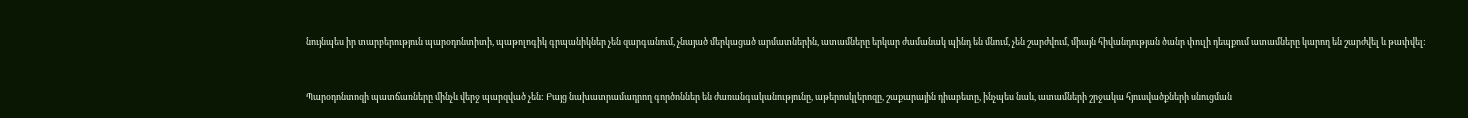նույնպես իր տարբերություն պարօդոնտիտի, պաթոլոգիկ գրպանիկներ չեն զարգանում, չնայած մերկացած արմատներին, ատամները երկար ժամանակ պինդ են մնում, չեն շարժվում, միայն հիվանդության ծանր փուլի դեպքում ատամները կարող են շարժվել և թափվել:



Պարօդոնտոզի պատճառները մինչև վերջ պարզված չեն: Բայց նախատրամադրող գործոններ են ժառանգականությունը, աթերոսկլերոզը, շաքարային դիաբետը, ինչպես նաև, ատամների շրջակա հյուսվածքների սնուցման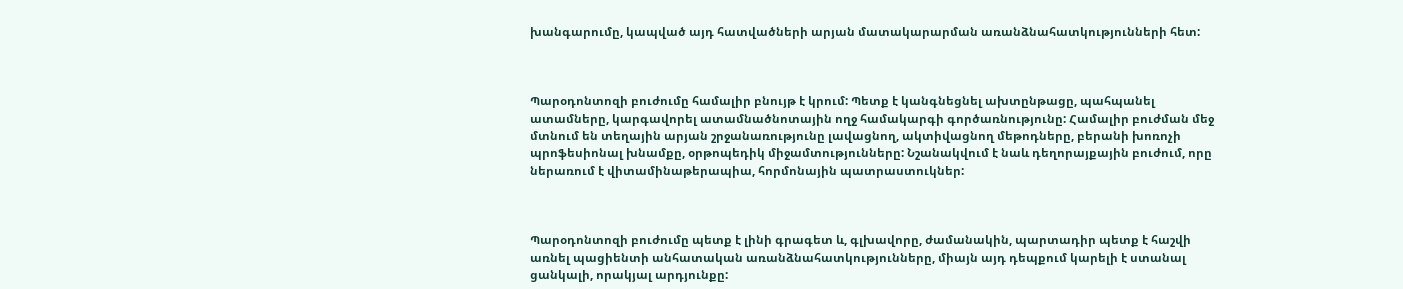խանգարումը, կապված այդ հատվածների արյան մատակարարման առանձնահատկությունների հետ:



Պարօդոնտոզի բուժումը համալիր բնույթ է կրում: Պետք է կանգնեցնել ախտընթացը, պահպանել ատամները, կարգավորել ատամնածնոտային ողջ համակարգի գործառնությունը: Համալիր բուժման մեջ մտնում են տեղային արյան շրջանառությունը լավացնող, ակտիվացնող մեթոդները, բերանի խոռոչի պրոֆեսիոնալ խնամքը, օրթոպեդիկ միջամտությունները: Նշանակվում է նաև դեղորայքային բուժում, որը ներառում է վիտամինաթերապիա, հորմոնային պատրաստուկներ:



Պարօդոնտոզի բուժումը պետք է լինի գրագետ և, գլխավորը, ժամանակին, պարտադիր պետք է հաշվի առնել պացիենտի անհատական առանձնահատկությունները, միայն այդ դեպքում կարելի է ստանալ ցանկալի, որակյալ արդյունքը: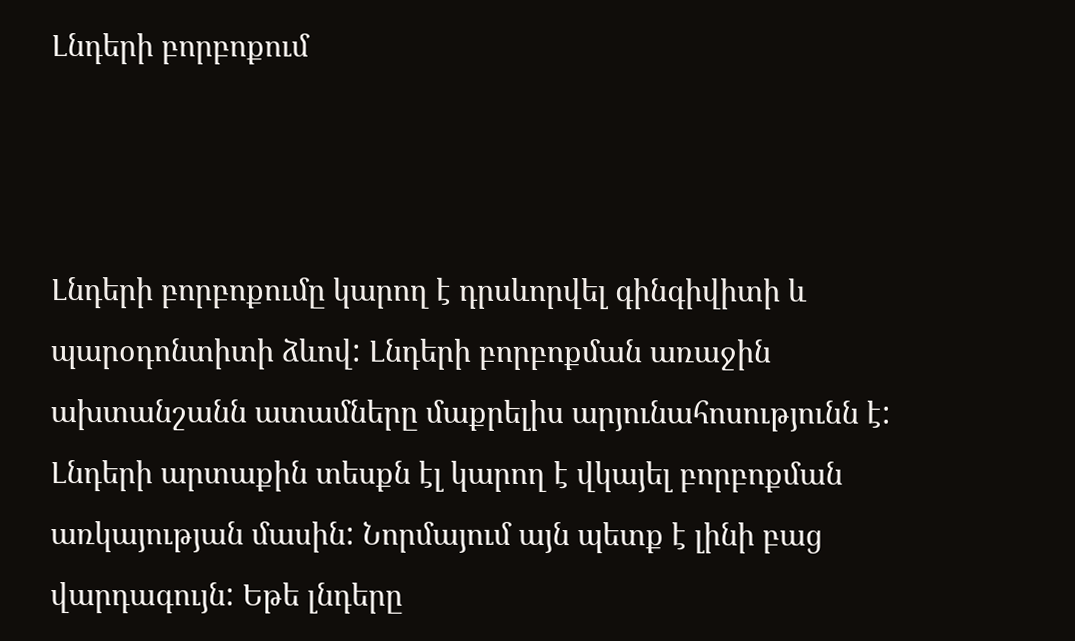Լնդերի բորբոքում



Լնդերի բորբոքումը կարող է դրսևորվել գինգիվիտի և պարօդոնտիտի ձևով: Լնդերի բորբոքման առաջին ախտանշանն ատամները մաքրելիս արյունահոսությունն է: Լնդերի արտաքին տեսքն էլ կարող է վկայել բորբոքման առկայության մասին: Նորմայում այն պետք է լինի բաց վարդագույն: Եթե լնդերը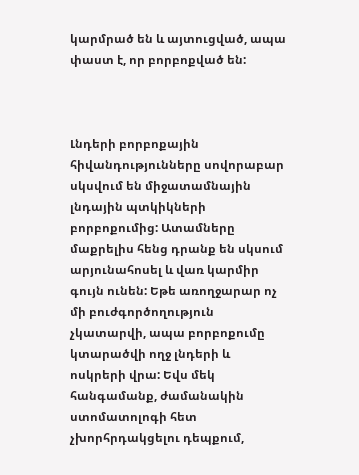կարմրած են և այտուցված, ապա փաստ է, որ բորբոքված են:



Լնդերի բորբոքային հիվանդությունները սովորաբար սկսվում են միջատամնային լնդային պտկիկների բորբոքումից: Ատամները մաքրելիս հենց դրանք են սկսում արյունահոսել և վառ կարմիր գույն ունեն: Եթե առողջարար ոչ մի բուժգործողություն չկատարվի, ապա բորբոքումը կտարածվի ողջ լնդերի և ոսկրերի վրա: Եվս մեկ հանգամանք, ժամանակին ստոմատոլոգի հետ չխորհրդակցելու դեպքում,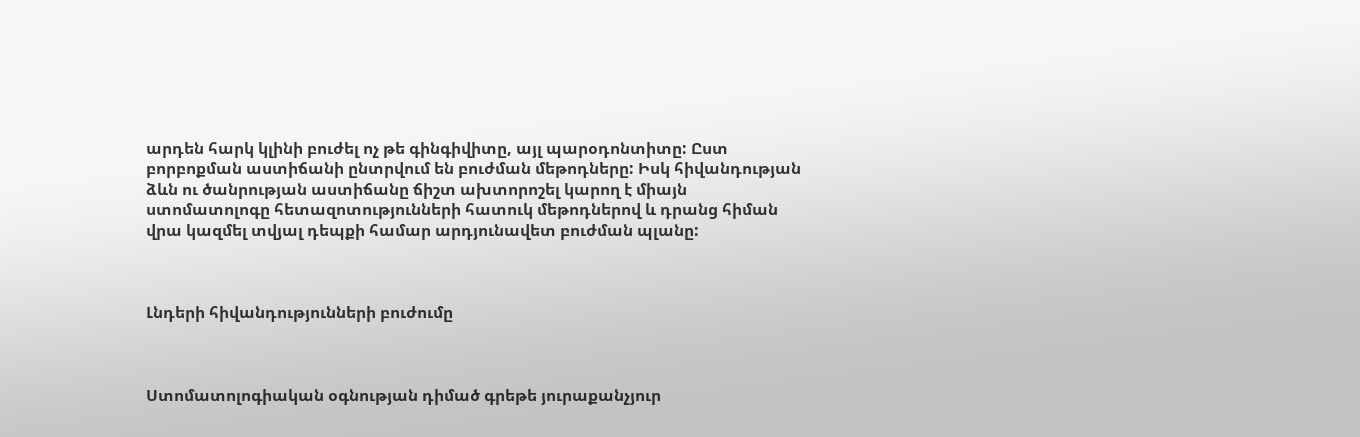արդեն հարկ կլինի բուժել ոչ թե գինգիվիտը, այլ պարօդոնտիտը: Ըստ բորբոքման աստիճանի ընտրվում են բուժման մեթոդները: Իսկ հիվանդության ձևն ու ծանրության աստիճանը ճիշտ ախտորոշել կարող է միայն ստոմատոլոգը հետազոտությունների հատուկ մեթոդներով և դրանց հիման վրա կազմել տվյալ դեպքի համար արդյունավետ բուժման պլանը:



Լնդերի հիվանդությունների բուժումը



Ստոմատոլոգիական օգնության դիմած գրեթե յուրաքանչյուր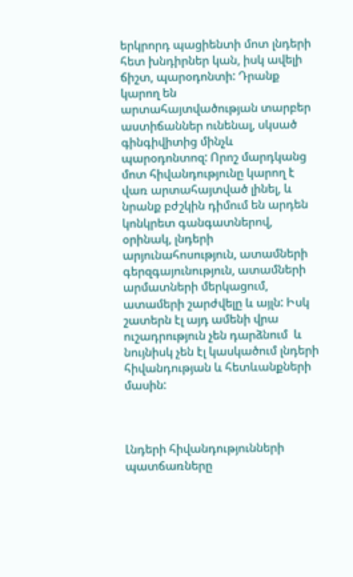երկրորդ պացիենտի մոտ լնդերի հետ խնդիրներ կան, իսկ ավելի ճիշտ, պարօդոնտի: Դրանք կարող են արտահայտվածության տարբեր աստիճաններ ունենալ, սկսած գինգիվիտից մինչև պարօդոնտոզ: Որոշ մարդկանց մոտ հիվանդությունը կարող է վառ արտահայտված լինել, և նրանք բժշկին դիմում են արդեն կոնկրետ գանգատներով, օրինակ, լնդերի արյունահոսություն, ատամների գերզգայունություն, ատամների արմատների մերկացում, ատամերի շարժվելը և այլն: Իսկ շատերն էլ այդ ամենի վրա ուշադրություն չեն դարձնում  և նույնիսկ չեն էլ կասկածում լնդերի հիվանդության և հետևանքների մասին:



Լնդերի հիվանդությունների պատճառները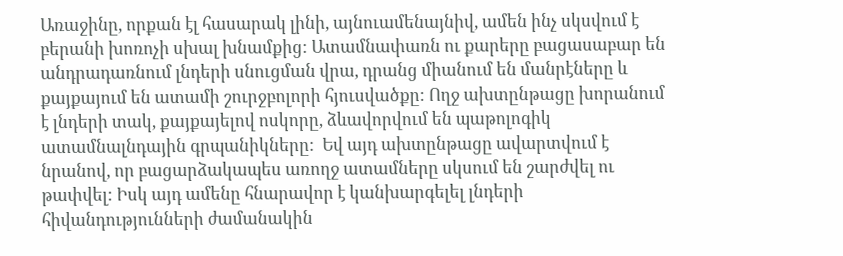Առաջինը, որքան էլ հասարակ լինի, այնուամենայնիվ, ամեն ինչ սկսվում է բերանի խոռոչի սխալ խնամքից: Ատամնափառն ու քարերը բացասաբար են անդրադառնում լնդերի սնուցման վրա, դրանց միանում են մանրէները և քայքայում են ատամի շուրջբոլորի հյուսվածքը: Ողջ ախտընթացը խորանում է լնդերի տակ, քայքայելով ոսկորը, ձևավորվում են պաթոլոգիկ ատամնալնդային գրպանիկները:  Եվ այդ ախտընթացը ավարտվում է նրանով, որ բացարձակապես առողջ ատամները սկսում են շարժվել ու թափվել: Իսկ այդ ամենը հնարավոր է կանխարգելել լնդերի հիվանդությունների ժամանակին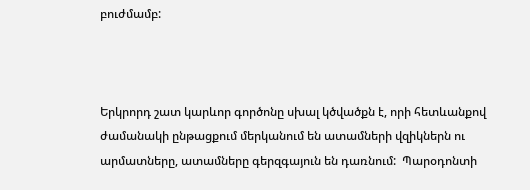բուժմամբ:



Երկրորդ շատ կարևոր գործոնը սխալ կծվածքն է, որի հետևանքով ժամանակի ընթացքում մերկանում են ատամների վզիկներն ու արմատները, ատամները գերզգայուն են դառնում:  Պարօդոնտի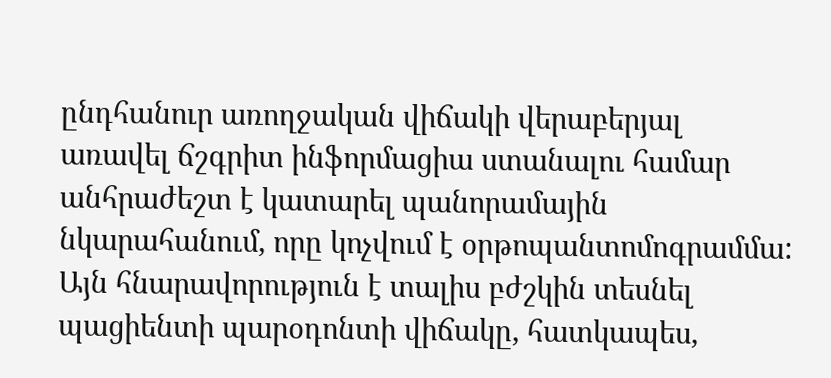ընդհանուր առողջական վիճակի վերաբերյալ առավել ճշգրիտ ինֆորմացիա ստանալու համար անհրաժեշտ է կատարել պանորամային նկարահանում, որը կոչվում է օրթոպանտոմոգրամմա: Այն հնարավորություն է տալիս բժշկին տեսնել պացիենտի պարօդոնտի վիճակը, հատկապես,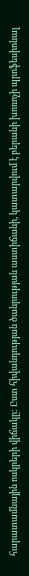հարատամնային ոսկրերի վիճակը: Ըստ հիվանդության ծանրության աստիճանի, կատարվում է բերանի խոռոչի պրոֆեսիոնալ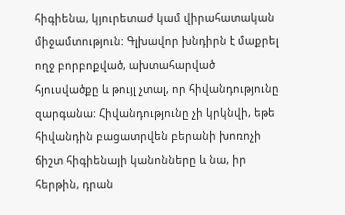հիգիենա, կյուրետաժ կամ վիրահատական միջամտություն: Գլխավոր խնդիրն է մաքրել ողջ բորբոքված, ախտահարված հյուսվածքը և թույլ չտալ, որ հիվանդությունը զարգանա: Հիվանդությունը չի կրկնվի, եթե հիվանդին բացատրվեն բերանի խոռոչի ճիշտ հիգիենայի կանոնները և նա, իր հերթին, դրան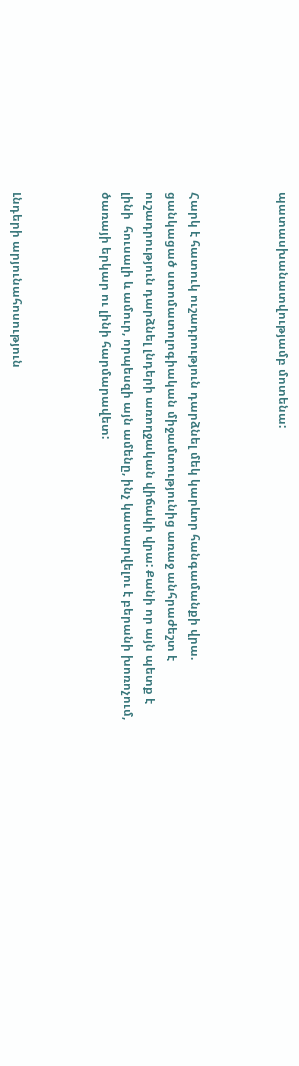պատասխանատվությամբ մոտենա:



Հարկ է հատուկ ուշադրություն դարձնել մեկ կարևոր հանգամանքի վրա. ցանկացած ստոմատոլոգիական միջամտությունից առաջ անհրաժեշտ է ուշադրություն դարձնել լնդերի առողջական վիճակի վրա: Քանի որ այն պետք է լինի  հուսալի և ամուր, որպեսզի այն ամենը, ինչ կատարվելու է բերանի խոռոչում, ծառայի երկար ու լինի հարմարավետ:



Լնդերի արյունահոսություն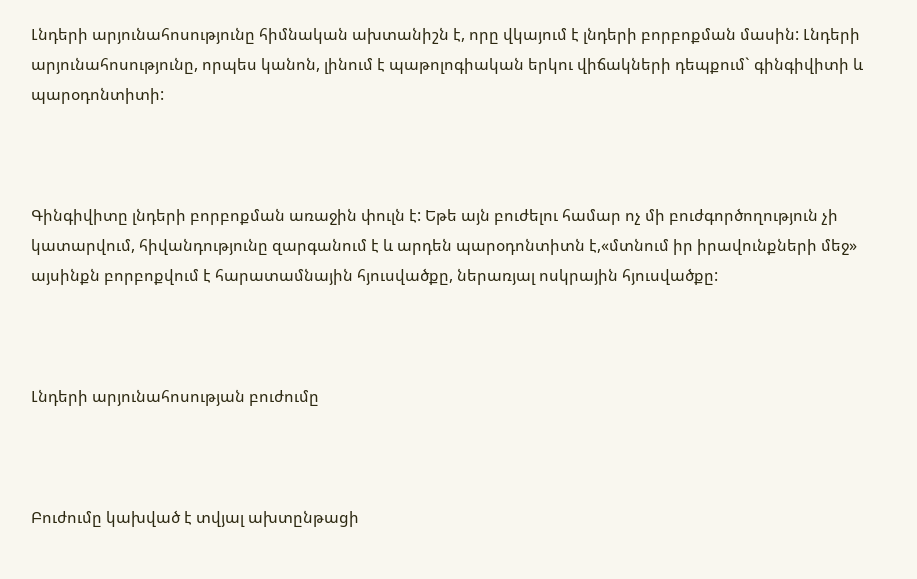Լնդերի արյունահոսությունը հիմնական ախտանիշն է, որը վկայում է լնդերի բորբոքման մասին: Լնդերի արյունահոսությունը, որպես կանոն, լինում է պաթոլոգիական երկու վիճակների դեպքում` գինգիվիտի և պարօդոնտիտի:



Գինգիվիտը լնդերի բորբոքման առաջին փուլն է: Եթե այն բուժելու համար ոչ մի բուժգործողություն չի կատարվում, հիվանդությունը զարգանում է և արդեն պարօդոնտիտն է,«մտնում իր իրավունքների մեջ» այսինքն բորբոքվում է հարատամնային հյուսվածքը, ներառյալ ոսկրային հյուսվածքը:



Լնդերի արյունահոսության բուժումը



Բուժումը կախված է տվյալ ախտընթացի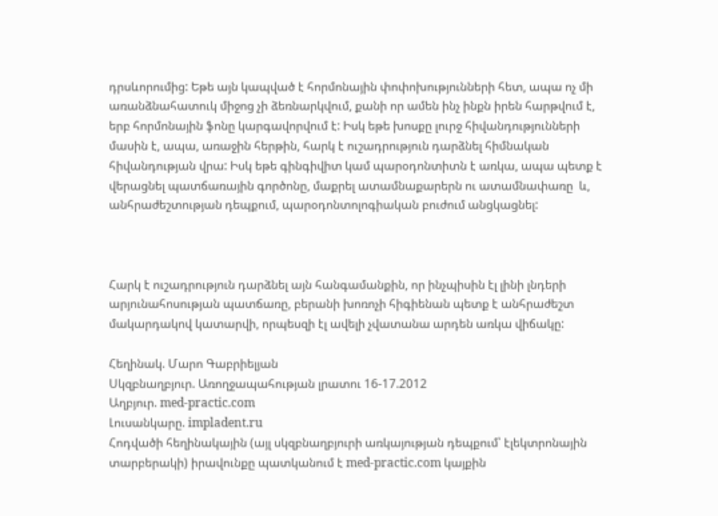դրսևորումից: Եթե այն կապված է հորմոնային փոփոխությունների հետ, ապա ոչ մի առանձնահատուկ միջոց չի ձեռնարկվում, քանի որ ամեն ինչ ինքն իրեն հարթվում է, երբ հորմոնային ֆոնը կարգավորվում է: Իսկ եթե խոսքը լուրջ հիվանդությունների մասին է, ապա, առաջին հերթին, հարկ է ուշադրություն դարձնել հիմնական հիվանդության վրա: Իսկ եթե գինգիվիտ կամ պարօդոնտիտն է առկա, ապա պետք է վերացնել պատճառային գործոնը, մաքրել ատամնաքարերն ու ատամնափառը  և, անհրաժեշտության դեպքում, պարօդոնտոլոգիական բուժում անցկացնել:



Հարկ է ուշադրություն դարձնել այն հանգամանքին, որ ինչպիսին էլ լինի լնդերի արյունահոսության պատճառը, բերանի խոռոչի հիգիենան պետք է անհրաժեշտ մակարդակով կատարվի, որպեսզի էլ ավելի չվատանա արդեն առկա վիճակը:

Հեղինակ. Մարո Գաբրիելյան
Սկզբնաղբյուր. Առողջապահության լրատու 16-17.2012
Աղբյուր. med-practic.com
Լուսանկարը. impladent.ru
Հոդվածի հեղինակային (այլ սկզբնաղբյուրի առկայության դեպքում՝ էլեկտրոնային տարբերակի) իրավունքը պատկանում է med-practic.com կայքին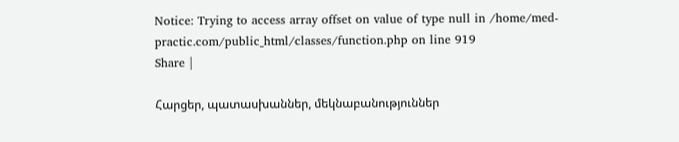Notice: Trying to access array offset on value of type null in /home/med-practic.com/public_html/classes/function.php on line 919
Share |

Հարցեր, պատասխաններ, մեկնաբանություններ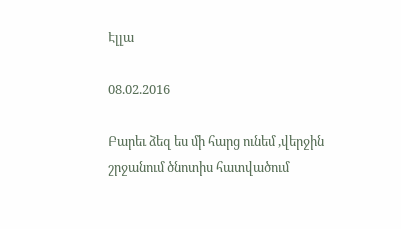Էլլա

08.02.2016

Բարեւ ձեզ ես մի հարց ունեմ ,վերջին շրջանում ծնոտիս հատվածում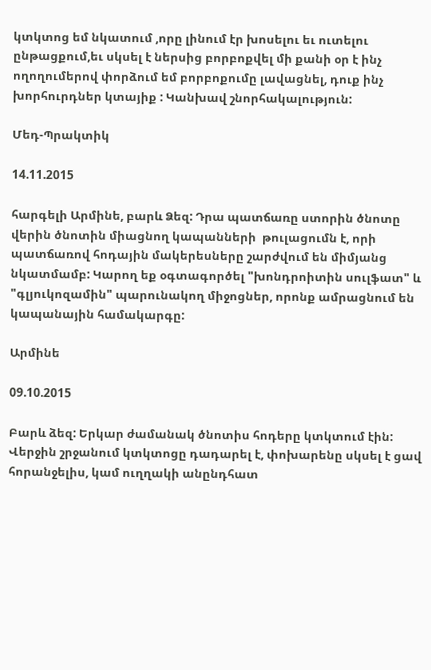կտկտոց եմ նկատում ,որը լինում էր խոսելու եւ ուտելու ընթացքում,եւ սկսել է ներսից բորբոքվել մի քանի օր է ինչ ողողումերով փորձում եմ բորբոքումը լավացնել, դուք ինչ խորհուրդներ կտայիք : Կանխավ շնորհակալություն:

Մեդ-Պրակտիկ

14.11.2015

հարգելի Արմինե, բարև Ձեզ: Դրա պատճառը ստորին ծնոտը վերին ծնոտին միացնող կապանների  թուլացումն է, որի պատճառով հոդային մակերեսները շարժվում են միմյանց նկատմամբ: Կարող եք օգտագործել "խոնդրոիտին սուլֆատ" և "գլյուկոզամին" պարունակող միջոցներ, որոնք ամրացնում են կապանային համակարգը:

Արմինե

09.10.2015

Բարև ձեզ: Երկար ժամանակ ծնոտիս հոդերը կտկտում էին: Վերջին շրջանում կտկտոցը դադարել է, փոխարենը սկսել է ցավ հորանջելիս, կամ ուղղակի անընդհատ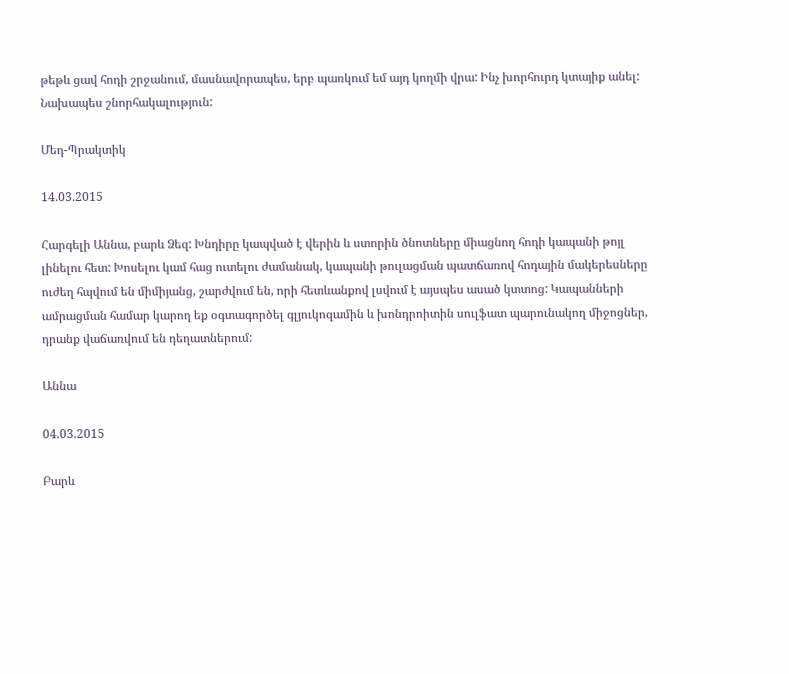թեթև ցավ հոդի շրջանում, մասնավորապես, երբ պառկում եմ այդ կողմի վրա: Ինչ խորհուրդ կտայիք անել: Նախապես շնորհակալություն:

Մեդ-Պրակտիկ

14.03.2015

Հարգելի Աննա, բարև Ձեզ: Խնդիրը կապված է վերին և ստորին ծնոտները միացնող հոդի կապանի թոյլ լինելու հետ: Խոսելու կամ հաց ուտելու ժամանակ, կապանի թուլացման պատճառով հոդային մակերեսները ուժեղ հպվում են միմիյանց, շարժվում են, որի հետևանքով լսվում է այսպես ասած կտտոց: Կապանների ամրացման համար կարող եք օգտագործել գլյուկոզամին և խոնդրոիտին սուլֆատ պարունակող միջոցներ, դրանք վաճառվում են դեղատներում:

Աննա

04.03.2015

Բարև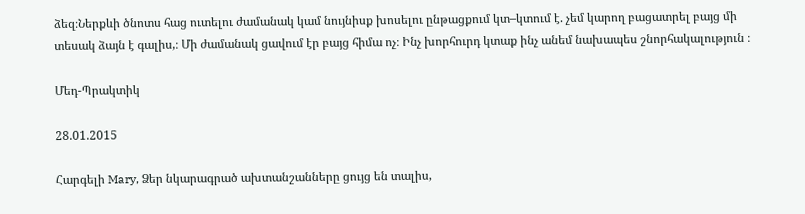ձեզ։Ներքևի ծնոտս հաց ուտելու ժամանակ կամ նույնիսք խոսելու ընթացքում կտ–կտում է. չեմ կարող բացատրել բայց մի տեսակ ձայն է գալիս,։ Մի ժամանակ ցավում էր բայց հիմա ոչ։ Ինչ խորհուրդ կտաք ինչ անեմ նախապես շնորհակալություն ։

Մեդ-Պրակտիկ

28.01.2015

Հարգելի Mary, Ձեր նկարագրած ախտանշանները ցույց են տալիս,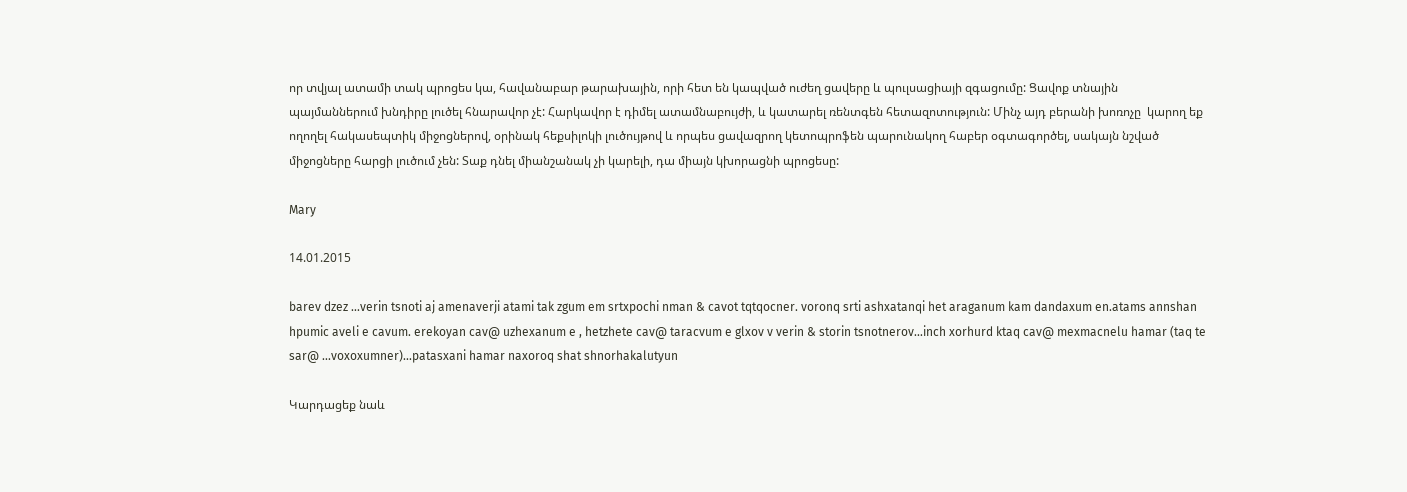որ տվյալ ատամի տակ պրոցես կա, հավանաբար թարախային, որի հետ են կապված ուժեղ ցավերը և պուլսացիայի զգացումը: Ցավոք տնային պայմաններում խնդիրը լուծել հնարավոր չէ: Հարկավոր է դիմել ատամնաբույժի, և կատարել ռենտգեն հետազոտություն: Մինչ այդ բերանի խոռոչը  կարող եք ողողել հակասեպտիկ միջոցներով, օրինակ հեքսիլոկի լուծույթով և որպես ցավազրող կետոպրոֆեն պարունակող հաբեր օգտագործել, սակայն նշված միջոցները հարցի լուծում չեն: Տաք դնել միանշանակ չի կարելի, դա միայն կխորացնի պրոցեսը:

Mary

14.01.2015

barev dzez ...verin tsnoti aj amenaverji atami tak zgum em srtxpochi nman & cavot tqtqocner. voronq srti ashxatanqi het araganum kam dandaxum en.atams annshan hpumic aveli e cavum. erekoyan cav@ uzhexanum e , hetzhete cav@ taracvum e glxov v verin & storin tsnotnerov...inch xorhurd ktaq cav@ mexmacnelu hamar (taq te sar@ ...voxoxumner)...patasxani hamar naxoroq shat shnorhakalutyun

Կարդացեք նաև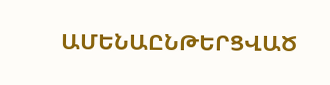ԱՄԵՆԱԸՆԹԵՐՑՎԱԾ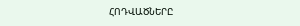ՀՈԴՎԱԾՆԵՐԸ